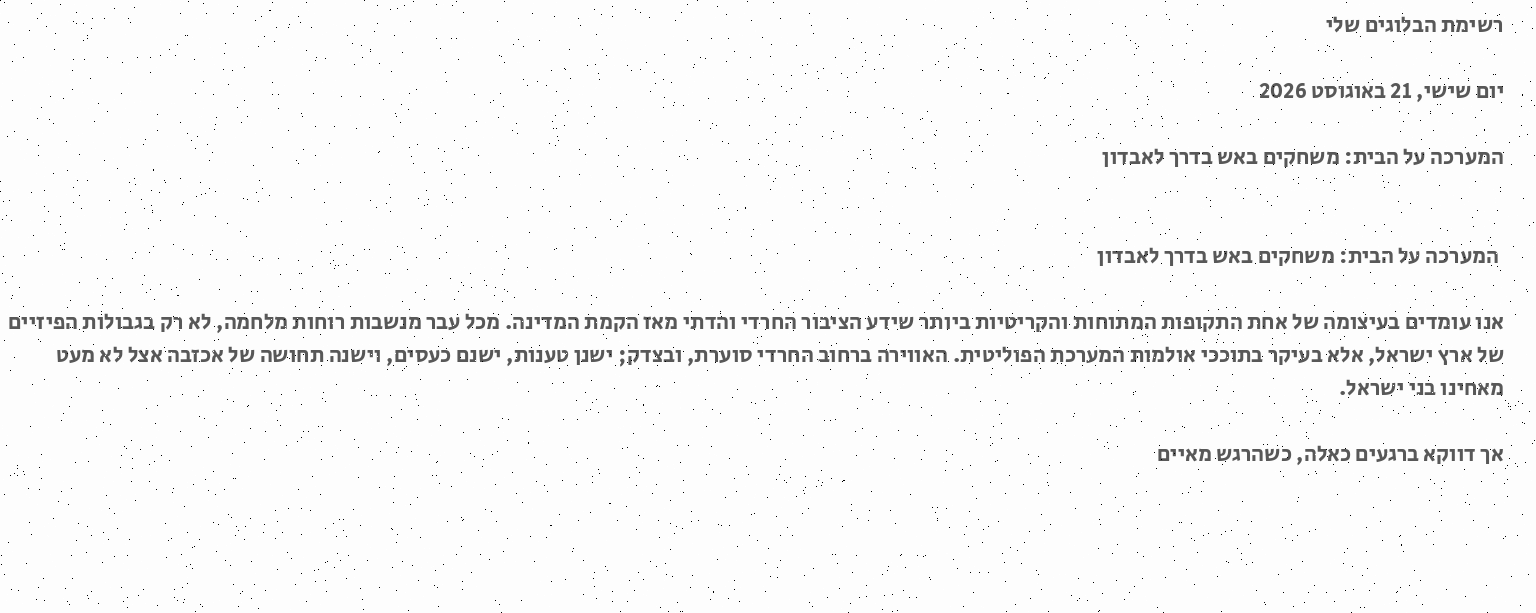רשימת הבלוגים שלי

יום שישי, 21 באוגוסט 2026

המערכה על הבית: משחקים באש בדרך לאבדון


 המערכה על הבית: משחקים באש בדרך לאבדון

אנו עומדים בעיצומה של אחת התקופות המתוחות והקריטיות ביותר שידע הציבור החרדי והדתי מאז הקמת המדינה. מכל עבר מנשבות רוחות מלחמה, לא רק בגבולות הפיזיים של ארץ ישראל, אלא בעיקר בתוככי אולמות המערכת הפוליטית. האווירה ברחוב החרדי סוערת, ובצדק; ישנן טענות, ישנם כעסים, וישנה תחושה של אכזבה אצל לא מעט מאחינו בני ישראל.

אך דווקא ברגעים כאלה, כשהרגש מאיים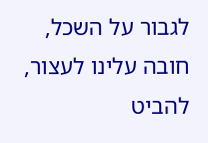לגבור על השכל, חובה עלינו לעצור, להביט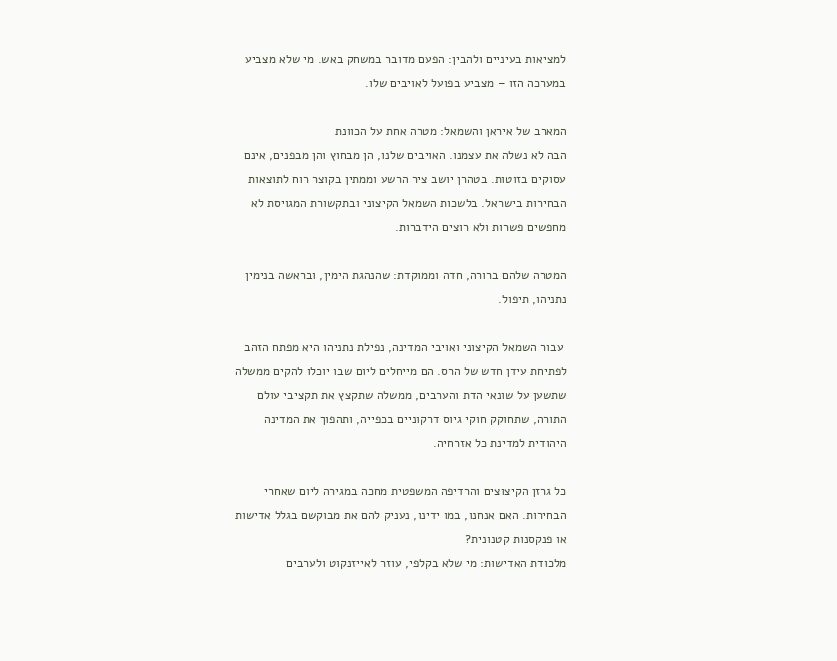למציאות בעיניים ולהבין: הפעם מדובר במשחק באש. מי שלא מצביע במערכה הזו – מצביע בפועל לאויבים שלו.

המארב של איראן והשמאל: מטרה אחת על הכוונת
הבה לא נשלה את עצמנו. האויבים שלנו, הן מבחוץ והן מבפנים, אינם עסוקים בזוטות. בטהרן יושב ציר הרשע וממתין בקוצר רוח לתוצאות הבחירות בישראל. בלשכות השמאל הקיצוני ובתקשורת המגויסת לא מחפשים פשרות ולא רוצים הידברות.

המטרה שלהם ברורה, חדה וממוקדת: שהנהגת הימין, ובראשה בנימין נתניהו, תיפול.

 עבור השמאל הקיצוני ואויבי המדינה, נפילת נתניהו היא מפתח הזהב לפתיחת עידן חדש של הרס. הם מייחלים ליום שבו יוכלו להקים ממשלה שתשען על שונאי הדת והערבים, ממשלה שתקצץ את תקציבי עולם התורה, שתחוקק חוקי גיוס דרקוניים בכפייה, ותהפוך את המדינה היהודית למדינת כל אזרחיה.

כל גרזן הקיצוצים והרדיפה המשפטית מחכה במגירה ליום שאחרי הבחירות. האם אנחנו, במו ידינו, נעניק להם את מבוקשם בגלל אדישות או פנקסנות קטנונית?
מלכודת האדישות: מי שלא בקלפי, עוזר לאייזנקוט ולערבים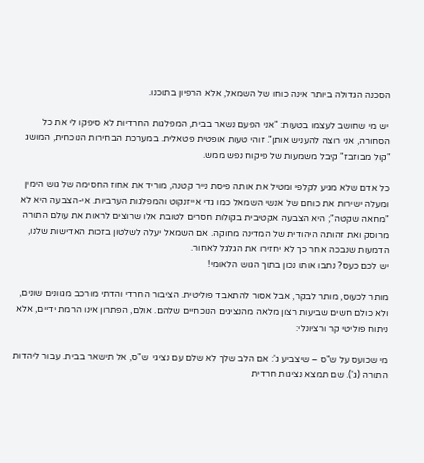הסכנה הגדולה ביותר אינה כוחו של השמאל, אלא הרפיון בתוכנו.

 יש מי שחושב לעצמו בטעות: "אני הפעם נשאר בבית, המפלגות החרדיות לא סיפקו לי את כל הסחורה, אני רוצה להעניש אותן". זוהי טעות אופטית פטאלית. במערכת הבחירות הנוכחית, המושג "קול מבוזבז" קיבל משמעות של פיקוח נפש ממש.

כל אדם שלא מגיע לקלפי ומטיל את אותה פיסת נייר קטנה, מוריד את אחוז החסימה של גוש הימין ומעלה ישירות את כוחם של אנשי השמאל כמו גדי אייזנקוט והמפלגות הערביות. אי-הצבעה היא לא "מחאה שקטה"; היא הצבעה אקטיבית בקולות חסרים לטובת אלו שרוצים לראות את עולם התורה מרוסק ואת זהותה היהודית של המדינה מחוקה. אם השמאל יעלה לשלטון בזכות האדישות שלנו, הדמעות שנבכה אחר כך לא יחזירו את הגלגל לאחור.
יש לכם כעס? נתבו אותו נכון בתוך הגוש הלאומי!

מותר לכעוס, מותר לבקר, אבל אסור להתאבד פוליטית. הציבור החרדי והדתי מורכב מגוונים שונים, ולא כולם חשים שביעות רצון מלאה מהנציגים הנוכחיים שלהם. אולם, הפתרון אינו הרמת ידיים, אלא ניתוח פוליטי קר ורציונלי:

מי שכועס על ש"ס – שיצביע ג': אם הלב שלך לא שלם עם נציגי  ש"ס, אל תישאר בבית. עבור ליהדות התורה (ג'). שם תמצא נציגות חרדית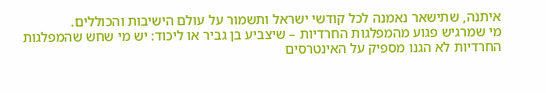איתנה, שתישאר נאמנה לכל קודשי ישראל ותשמור על עולם הישיבות והכוללים.
מי שמרגיש פגוע מהמפלגות החרדיות – שיצביע בן גביר או ליכוד: יש מי שחש שהמפלגות החרדיות לא הגנו מספיק על האינטרסים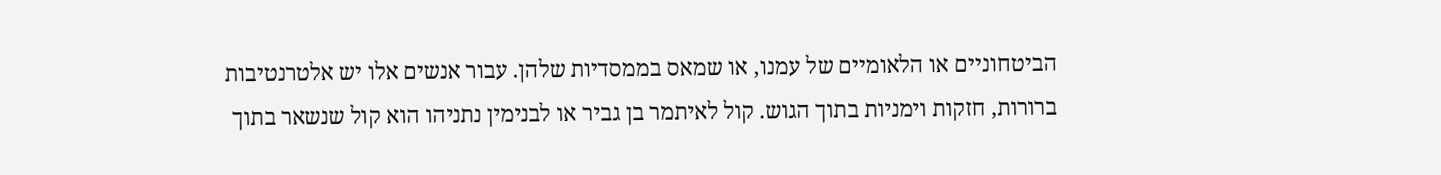הביטחוניים או הלאומיים של עמנו, או שמאס בממסדיות שלהן. עבור אנשים אלו יש אלטרנטיבות ברורות, חזקות וימניות בתוך הגוש. קול לאיתמר בן גביר או לבנימין נתניהו הוא קול שנשאר בתוך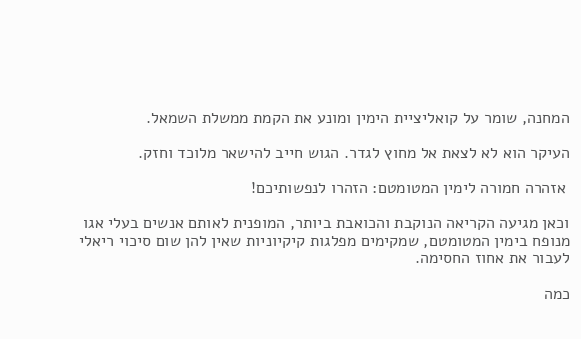המחנה, שומר על קואליציית הימין ומונע את הקמת ממשלת השמאל.

העיקר הוא לא לצאת אל מחוץ לגדר. הגוש חייב להישאר מלוכד וחזק.

 אזהרה חמורה לימין המטומטם: הזהרו לנפשותיכם!

וכאן מגיעה הקריאה הנוקבת והכואבת ביותר, המופנית לאותם אנשים בעלי אגו מנופח בימין המטומטם, שמקימים מפלגות קיקיוניות שאין להן שום סיכוי ריאלי לעבור את אחוז החסימה.

כמה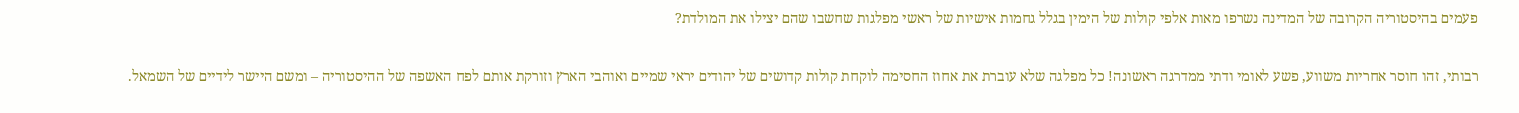פעמים בהיסטוריה הקרובה של המדינה נשרפו מאות אלפי קולות של הימין בגלל גחמות אישיות של ראשי מפלגות שחשבו שהם יצילו את המולדת?

רבותי, זהו חוסר אחריות משווע, פשע לאומי ודתי ממדרגה ראשונה! כל מפלגה שלא עוברת את אחוז החסימה לוקחת קולות קדושים של יהודים יראי שמיים ואוהבי הארץ וזורקת אותם לפח האשפה של ההיסטוריה – ומשם היישר לידיים של השמאל.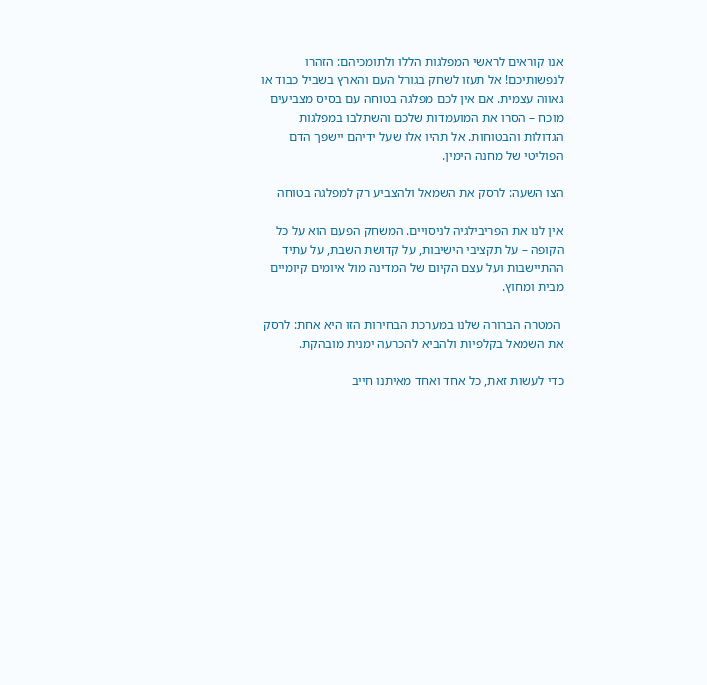אנו קוראים לראשי המפלגות הללו ולתומכיהם: הזהרו לנפשותיכם! אל תעזו לשחק בגורל העם והארץ בשביל כבוד או גאווה עצמית. אם אין לכם מפלגה בטוחה עם בסיס מצביעים מוכח – הסרו את המועמדות שלכם והשתלבו במפלגות הגדולות והבטוחות. אל תהיו אלו שעל ידיהם יישפך הדם הפוליטי של מחנה הימין.

הצו השעה: לרסק את השמאל ולהצביע רק למפלגה בטוחה

אין לנו את הפריבילגיה לניסויים. המשחק הפעם הוא על כל הקופה – על תקציבי הישיבות, על קדושת השבת, על עתיד ההתיישבות ועל עצם הקיום של המדינה מול איומים קיומיים מבית ומחוץ.

 המטרה הברורה שלנו במערכת הבחירות הזו היא אחת: לרסק את השמאל בקלפיות ולהביא להכרעה ימנית מובהקת.

כדי לעשות זאת, כל אחד ואחד מאיתנו חייב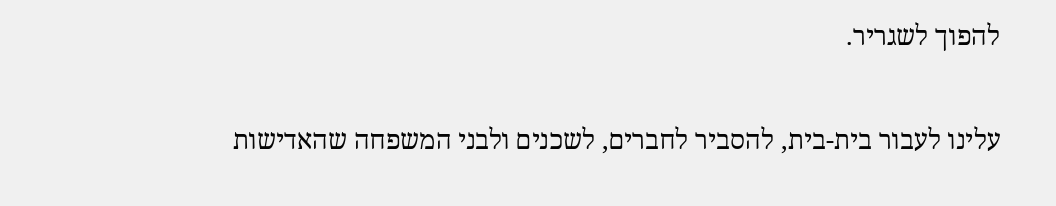להפוך לשגריר.

עלינו לעבור בית-בית, להסביר לחברים, לשכנים ולבני המשפחה שהאדישות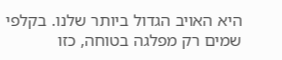היא האויב הגדול ביותר שלנו. בקלפי שמים רק מפלגה בטוחה, כזו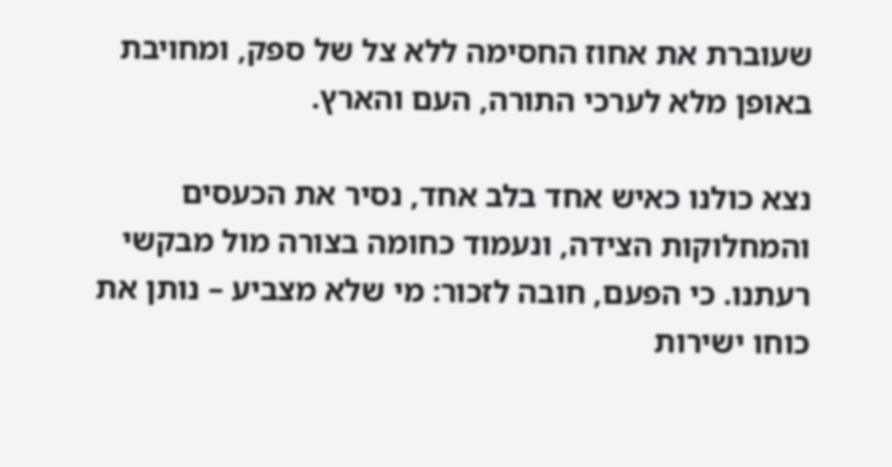שעוברת את אחוז החסימה ללא צל של ספק, ומחויבת באופן מלא לערכי התורה, העם והארץ.

נצא כולנו כאיש אחד בלב אחד, נסיר את הכעסים והמחלוקות הצידה, ונעמוד כחומה בצורה מול מבקשי רעתנו. כי הפעם, חובה לזכור: מי שלא מצביע – נותן את כוחו ישירות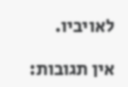לאויביו.

אין תגובות: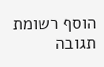הוסף רשומת תגובה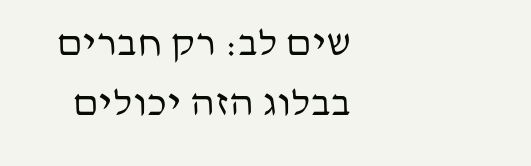שים לב: רק חברים בבלוג הזה יכולים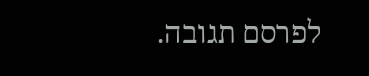לפרסם תגובה.